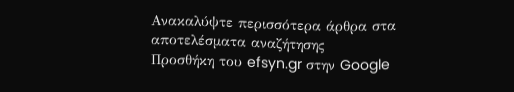Ανακαλύψτε περισσότερα άρθρα στα αποτελέσματα αναζήτησης
Προσθήκη του efsyn.gr στην Google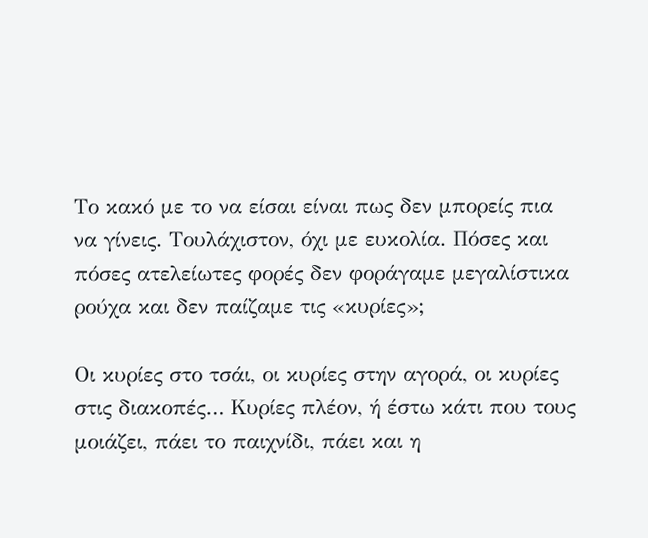Το κακό με το να είσαι είναι πως δεν μπορείς πια να γίνεις. Τουλάχιστον, όχι με ευκολία. Πόσες και πόσες ατελείωτες φορές δεν φοράγαμε μεγαλίστικα ρούχα και δεν παίζαμε τις «κυρίες»;

Οι κυρίες στο τσάι, οι κυρίες στην αγορά, οι κυρίες στις διακοπές… Κυρίες πλέον, ή έστω κάτι που τους μοιάζει, πάει το παιχνίδι, πάει και η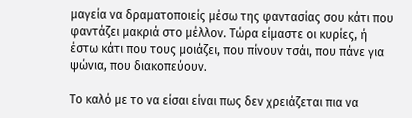μαγεία να δραματοποιείς μέσω της φαντασίας σου κάτι που φαντάζει μακριά στο μέλλον. Τώρα είμαστε οι κυρίες, ή έστω κάτι που τους μοιάζει, που πίνουν τσάι, που πάνε για ψώνια, που διακοπεύουν.

Το καλό με το να είσαι είναι πως δεν χρειάζεται πια να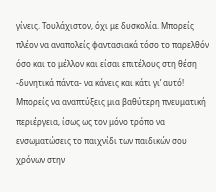γίνεις. Τουλάχιστον, όχι με δυσκολία. Μπορείς πλέον να αναπολείς φαντασιακά τόσο το παρελθόν όσο και το μέλλον και είσαι επιτέλους στη θέση -δυνητικά πάντα- να κάνεις και κάτι γι’ αυτό! Μπορείς να αναπτύξεις μια βαθύτερη πνευματική περιέργεια, ίσως ως τον μόνο τρόπο να ενσωματώσεις το παιχνίδι των παιδικών σου χρόνων στην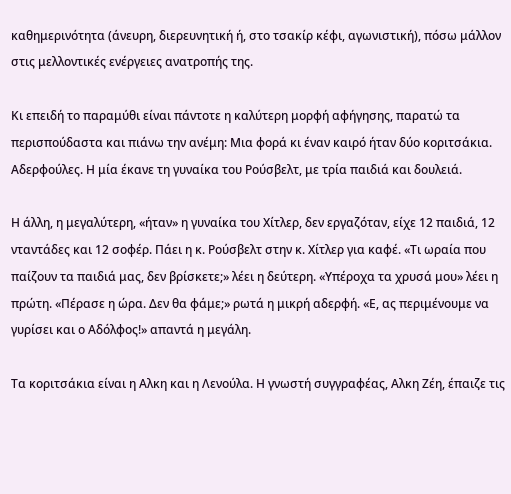καθημερινότητα (άνευρη, διερευνητική ή, στο τσακίρ κέφι, αγωνιστική), πόσω μάλλον στις μελλοντικές ενέργειες ανατροπής της.

Κι επειδή το παραμύθι είναι πάντοτε η καλύτερη μορφή αφήγησης, παρατώ τα περισπούδαστα και πιάνω την ανέμη: Μια φορά κι έναν καιρό ήταν δύο κοριτσάκια. Αδερφούλες. Η μία έκανε τη γυναίκα του Ρούσβελτ, με τρία παιδιά και δουλειά.

Η άλλη, η μεγαλύτερη, «ήταν» η γυναίκα του Χίτλερ, δεν εργαζόταν, είχε 12 παιδιά, 12 νταντάδες και 12 σοφέρ. Πάει η κ. Ρούσβελτ στην κ. Χίτλερ για καφέ. «Τι ωραία που παίζουν τα παιδιά μας, δεν βρίσκετε;» λέει η δεύτερη. «Υπέροχα τα χρυσά μου» λέει η πρώτη. «Πέρασε η ώρα. Δεν θα φάμε;» ρωτά η μικρή αδερφή. «Ε, ας περιμένουμε να γυρίσει και ο Αδόλφος!» απαντά η μεγάλη.

Τα κοριτσάκια είναι η Αλκη και η Λενούλα. Η γνωστή συγγραφέας, Αλκη Ζέη, έπαιζε τις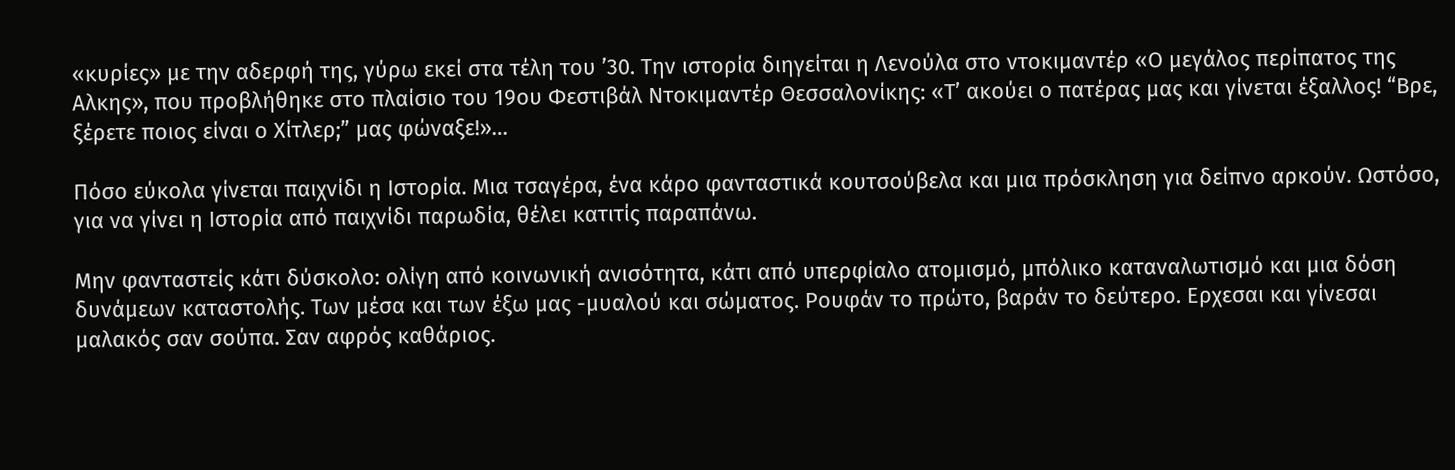«κυρίες» με την αδερφή της, γύρω εκεί στα τέλη του ’30. Την ιστορία διηγείται η Λενούλα στο ντοκιμαντέρ «Ο μεγάλος περίπατος της Αλκης», που προβλήθηκε στο πλαίσιο του 19ου Φεστιβάλ Ντοκιμαντέρ Θεσσαλονίκης: «Τ’ ακούει ο πατέρας μας και γίνεται έξαλλος! “Βρε, ξέρετε ποιος είναι ο Χίτλερ;” μας φώναξε!»…

Πόσο εύκολα γίνεται παιχνίδι η Ιστορία. Μια τσαγέρα, ένα κάρο φανταστικά κουτσούβελα και μια πρόσκληση για δείπνο αρκούν. Ωστόσο, για να γίνει η Ιστορία από παιχνίδι παρωδία, θέλει κατιτίς παραπάνω.

Μην φανταστείς κάτι δύσκολο: ολίγη από κοινωνική ανισότητα, κάτι από υπερφίαλο ατομισμό, μπόλικο καταναλωτισμό και μια δόση δυνάμεων καταστολής. Των μέσα και των έξω μας -μυαλού και σώματος. Ρουφάν το πρώτο, βαράν το δεύτερο. Ερχεσαι και γίνεσαι μαλακός σαν σούπα. Σαν αφρός καθάριος.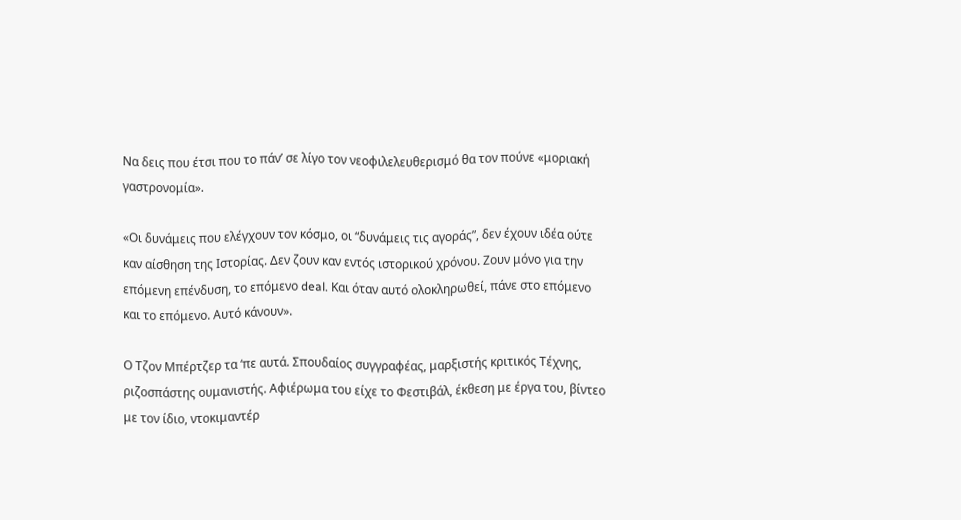Να δεις που έτσι που το πάν’ σε λίγο τον νεοφιλελευθερισμό θα τον πούνε «μοριακή γαστρονομία».

«Οι δυνάμεις που ελέγχουν τον κόσμο, οι “δυνάμεις τις αγοράς”, δεν έχουν ιδέα ούτε καν αίσθηση της Ιστορίας. Δεν ζουν καν εντός ιστορικού χρόνου. Ζουν μόνο για την επόμενη επένδυση, το επόμενο deal. Και όταν αυτό ολοκληρωθεί, πάνε στο επόμενο και το επόμενο. Αυτό κάνουν».

Ο Τζον Μπέρτζερ τα ‘πε αυτά. Σπουδαίος συγγραφέας, μαρξιστής κριτικός Τέχνης, ριζοσπάστης ουμανιστής. Αφιέρωμα του είχε το Φεστιβάλ, έκθεση με έργα του, βίντεο με τον ίδιο, ντοκιμαντέρ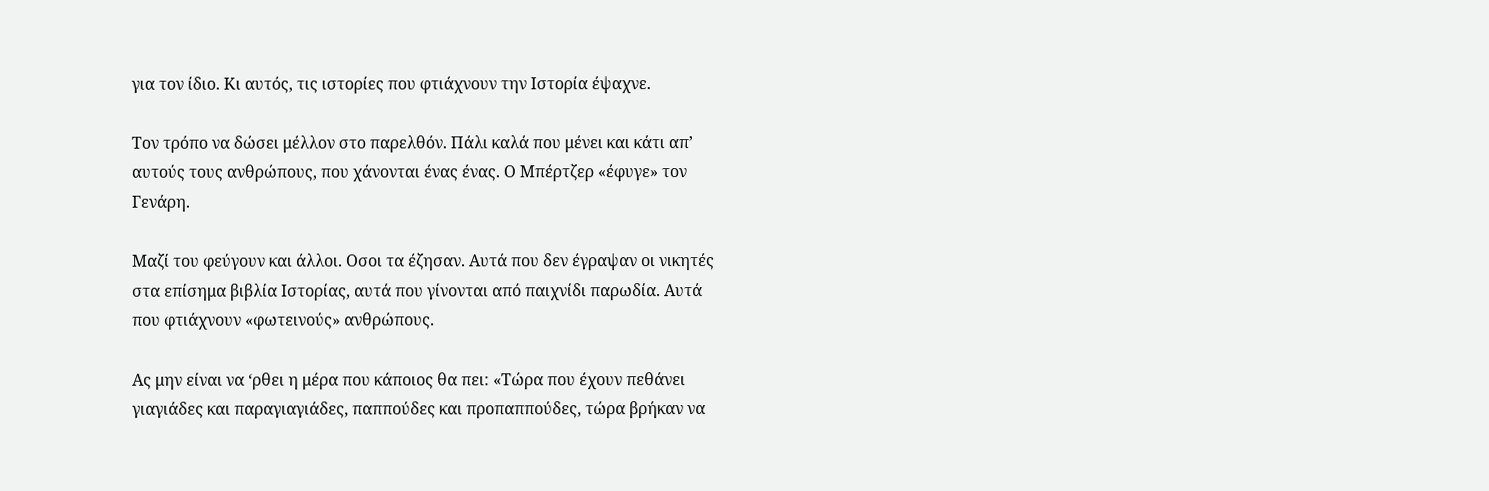για τον ίδιο. Κι αυτός, τις ιστορίες που φτιάχνουν την Ιστορία έψαχνε.

Τον τρόπο να δώσει μέλλον στο παρελθόν. Πάλι καλά που μένει και κάτι απ’ αυτούς τους ανθρώπους, που χάνονται ένας ένας. Ο Μπέρτζερ «έφυγε» τον Γενάρη.

Μαζί του φεύγουν και άλλοι. Οσοι τα έζησαν. Αυτά που δεν έγραψαν οι νικητές στα επίσημα βιβλία Ιστορίας, αυτά που γίνονται από παιχνίδι παρωδία. Αυτά που φτιάχνουν «φωτεινούς» ανθρώπους.

Ας μην είναι να ‘ρθει η μέρα που κάποιος θα πει: «Τώρα που έχουν πεθάνει γιαγιάδες και παραγιαγιάδες, παππούδες και προπαππούδες, τώρα βρήκαν να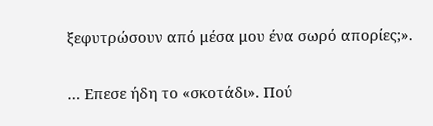ξεφυτρώσουν από μέσα μου ένα σωρό απορίες;».

… Επεσε ήδη το «σκοτάδι». Πού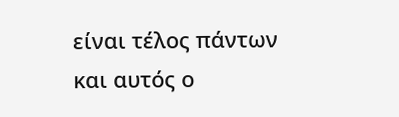είναι τέλος πάντων και αυτός ο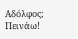Αδόλφος; Πεινάω!